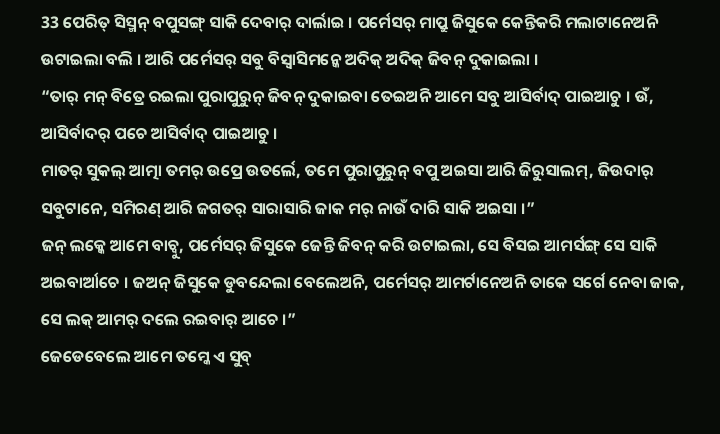33 ପେରିତ୍ ସିସ୍ମନ୍ ବପୁସଙ୍ଗ୍ ସାକି ଦେବାର୍ ଦାର୍ଲାଇ । ପର୍ମେସର୍ ମାପ୍ରୁ ଜିସୁକେ କେନ୍ତିକରି ମଲାଟାନେଅନି ଉଟାଇଲା ବଲି । ଆରି ପର୍ମେସର୍ ସବୁ ବିସ୍ବାସିମନ୍କେ ଅଦିକ୍ ଅଦିକ୍ ଜିବନ୍ ଦୁକାଇଲା ।
“ତାର୍ ମନ୍ ବିତ୍ରେ ରଇଲା ପୁରାପୁରୁନ୍ ଜିବନ୍ ଦୁକାଇବା ତେଇଅନି ଆମେ ସବୁ ଆସିର୍ବାଦ୍ ପାଇଆଚୁ । ଉଁ, ଆସିର୍ବାଦର୍ ପଚେ ଆସିର୍ବାଦ୍ ପାଇଆଚୁ ।
ମାତର୍ ସୁକଲ୍ ଆତ୍ମା ତମର୍ ଉପ୍ରେ ଉତର୍ଲେ, ତମେ ପୁରାପୁରୁନ୍ ବପୁ ଅଇସା ଆରି ଜିରୁସାଲମ୍, ଜିଉଦାର୍ ସବୁଟାନେ, ସମିରଣ୍ ଆରି ଜଗତର୍ ସାରାସାରି ଜାକ ମର୍ ନାଉଁ ଦାରି ସାକି ଅଇସା ।”
ଜନ୍ ଲକ୍କେ ଆମେ ବାଚ୍ବୁ, ପର୍ମେସର୍ ଜିସୁକେ ଜେନ୍ତି ଜିବନ୍ କରି ଉଟାଇଲା, ସେ ବିସଇ ଆମର୍ସଙ୍ଗ୍ ସେ ସାକି ଅଇବାର୍ଆଚେ । ଜଅନ୍ ଜିସୁକେ ଡୁବନ୍ଦେଲା ବେଲେଅନି, ପର୍ମେସର୍ ଆମର୍ଟାନେଅନି ତାକେ ସର୍ଗେ ନେବା ଜାକ, ସେ ଲକ୍ ଆମର୍ ଦଲେ ରଇବାର୍ ଆଚେ ।”
ଜେଡେବେଲେ ଆମେ ତମ୍କେ ଏ ସୁବ୍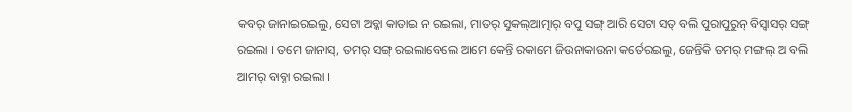କବର୍ ଜାନାଇରଇଲୁ, ସେଟା ଅବ୍କା କାତାଇ ନ ରଇଲା, ମାତର୍ ସୁକଲ୍ଆତ୍ମାର୍ ବପୁ ସଙ୍ଗ୍ ଆରି ସେଟା ସତ୍ ବଲି ପୁରାପୁରୁନ୍ ବିସ୍ବାସର୍ ସଙ୍ଗ୍ ରଇଲା । ତମେ ଜାନାସ୍, ତମର୍ ସଙ୍ଗ୍ ରଇଲାବେଲେ ଆମେ କେନ୍ତି ରକାମେ ଜିଉନାକାଉନା କର୍ତେରଇଲୁ, ଜେନ୍ତିକି ତମର୍ ମଙ୍ଗଲ୍ ଅ ବଲି ଆମର୍ ବାବ୍ନା ରଇଲା ।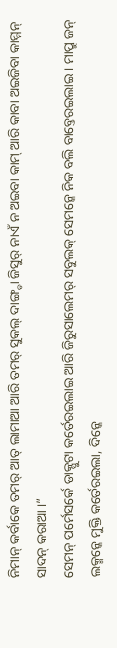ନିମାନ୍ କର୍ବାକେ ତମର୍ ଆତ୍ ଲାମାଆ ଆରି ତମର୍ ସୁକଲ୍ ଦାଙ୍ଗ୍ଡା ଜିସୁର୍ ନାଏଁ ନ ଅଇବା କାମ୍ ଆରି କାବା ଅଇଜିବା କାମ୍ମନ୍ ସାଦନ୍ କରାଆ ।”
ସେମନ୍ ପର୍ମେସର୍କେ ଡାକ୍ପୁଟା କର୍ତେରଇଲାଇ ଆରି ଜିରୁସାଲେମର୍ ସବୁଲକ୍ ସେମନ୍କେ ନିକ ବଲି ବାବ୍ତେରଇଲାଇ । ମାପ୍ରୁ ଜନ୍ ଲକ୍ମନ୍କେ ମୁକ୍ତି କର୍ତେରଇଲା, ଦିନ୍କେ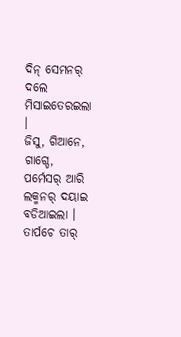ଦିନ୍ ସେମନର୍ ଦଲେ ମିସାଇତେରଇଲା ।
ଜିସୁ, ଗିଆନେ, ଗାଗ୍ଡେ, ପର୍ମେସର୍ ଆରି ଲକ୍ମନର୍ ଦୟାଇ ବଡିଆଇଲା ।
ତାର୍ପଚେ ତାର୍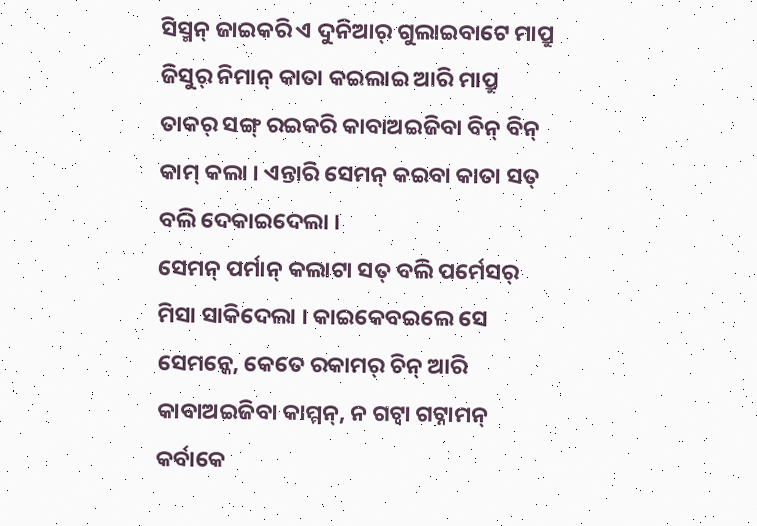ସିସ୍ମନ୍ ଜାଇକରି ଏ ଦୁନିଆର୍ ଗୁଲାଇବାଟେ ମାପ୍ରୁ ଜିସୁର୍ ନିମାନ୍ କାତା କଇଲାଇ ଆରି ମାପ୍ରୁ ତାକର୍ ସଙ୍ଗ୍ ରଇକରି କାବାଅଇଜିବା ବିନ୍ ବିନ୍ କାମ୍ କଲା । ଏନ୍ତାରି ସେମନ୍ କଇବା କାତା ସତ୍ ବଲି ଦେକାଇଦେଲା ।
ସେମନ୍ ପର୍ମାନ୍ କଲାଟା ସତ୍ ବଲି ପର୍ମେସର୍ ମିସା ସାକିଦେଲା । କାଇକେବଇଲେ ସେ ସେମନ୍କେ, କେତେ ରକାମର୍ ଚିନ୍ ଆରି କାବାଅଇଜିବା କାମ୍ମନ୍, ନ ଗଟ୍ବା ଗଟ୍ନାମନ୍ କର୍ବାକେ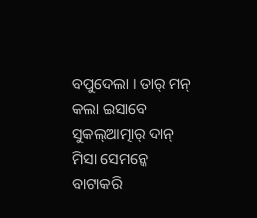ବପୁଦେଲା । ତାର୍ ମନ୍ କଲା ଇସାବେ ସୁକଲ୍ଆତ୍ମାର୍ ଦାନ୍ ମିସା ସେମନ୍କେ ବାଟାକରି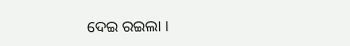ଦେଇ ରଇଲା ।